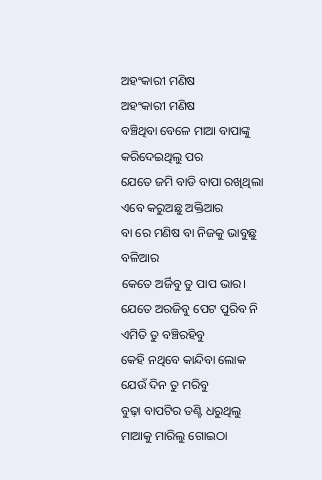ଅହଂକାରୀ ମଣିଷ
ଅହଂକାରୀ ମଣିଷ
ବଞ୍ଚିଥିବା ବେଳେ ମାଆ ବାପାଙ୍କୁ
କରିଦେଇଥିଲୁ ପର
ଯେତେ ଜମି ବାଡି ବାପା ରଖିଥିଲା
ଏବେ କରୁଅଛୁ ଅକ୍ତିଆର
ବା ରେ ମଣିଷ ବା ନିଜକୁ ଭାବୁଛୁ ବଳିଆର
କେତେ ଅର୍ଜିବୁ ତୁ ପାପ ଭାର।
ଯେତେ ଅରଜିବୁ ପେଟ ପୁରିବ ନି
ଏମିତି ତୁ ବଞ୍ଚିରହିବୁ
କେହି ନଥିବେ କାନ୍ଦିବା ଲୋକ
ଯେଉଁ ଦିନ ତୁ ମରିବୁ
ବୁଢ଼ା ବାପଟିର ତଣ୍ଟି ଧରୁଥିଲୁ
ମାଆକୁ ମାରିଲୁ ଗୋଇଠା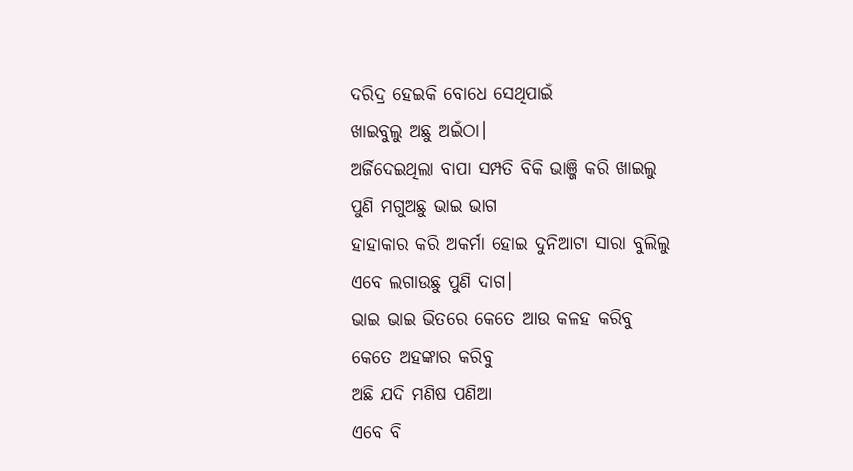ଦରିଦ୍ର ହେଇକି ବୋଧେ ସେଥିପାଇଁ
ଖାଇବୁଲୁ ଅଛୁ ଅଇଁଠା।
ଅର୍ଜିଦେଇଥିଲା ବାପା ସମ୍ପତି ବିକି ଭାଞ୍ଜି କରି ଖାଇଲୁ
ପୁଣି ମଗୁଅଛୁ ଭାଇ ଭାଗ
ହାହାକାର କରି ଅକର୍ମା ହୋଇ ଦୁନିଆଟା ସାରା ବୁଲିଲୁ
ଏବେ ଲଗାଉଛୁ ପୁଣି ଦାଗ।
ଭାଇ ଭାଇ ଭିତରେ କେତେ ଆଉ କଳହ କରିବୁ
କେତେ ଅହଙ୍କାର କରିବୁ
ଅଛି ଯଦି ମଣିଷ ପଣିଆ
ଏବେ ବି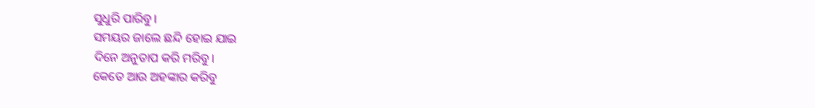ସୁଧୁରି ପାରିବୁ।
ସମୟର ଜାଲେ ଛନ୍ଦି ହୋଇ ଯାଇ
ଦିନେ ଅନୁତାପ କରି ମରିବୁ।
କେତେ ଆଉ ଅହଙ୍କାର କରିବୁ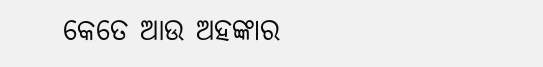କେତେ ଆଉ ଅହଙ୍କାର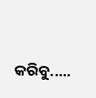କରିବୁ.....